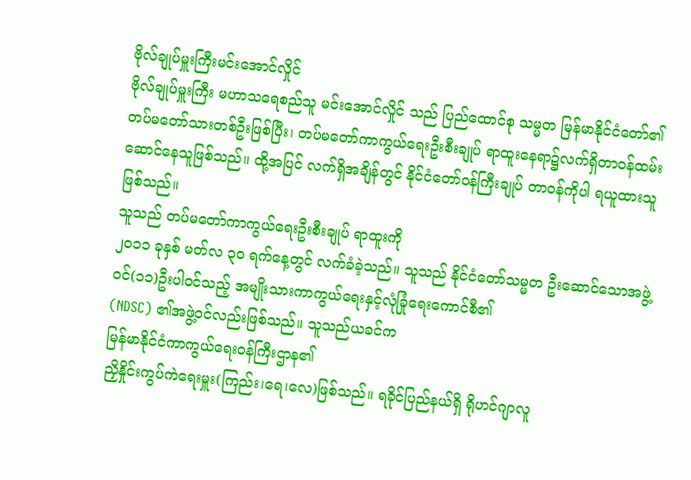ဗိုလ်ချုပ်မှူးကြီးမင်းအောင်လှိုင်
ဗိုလ်ချုပ်မှူးကြီး မဟာသရေစည်သူ မင်းအောင်လှိုင် သည် ပြည်ထောင်စု သမ္မတ မြန်မာနိုင်ငံတော်၏ တပ်မတော်သားတစ်ဦးဖြစ်ပြီး၊ တပ်မတော်ကာကွယ်ရေးဦးစီးချုပ် ရာထူးနေရာ၌လက်ရှိတာဝန်ထမ်းဆောင်နေသူဖြစ်သည်။ ထို့အပြင် လက်ရှိအချိန်တွင် နိုင်ငံတော်ဝန်ကြီးချုပ် တာဝန်ကိုပါ ရယူထားသူဖြစ်သည်။
သူသည် တပ်မတော်ကာကွယ်ရေးဦးစီးချုပ် ရာထူးကို
၂၀၁၁ ခုနှစ် မတ်လ ၃၀ ရက်နေ့တွင် လက်ခံခဲ့သည်။ သူသည် နိုင်ငံတော်သမ္မတ ဦးဆောင်သောအဖွဲ့ဝင်(၁၁)ဦးပါဝင်သည့် အမျိုးသားကာကွယ်ရေးနှင့်လုံခြုံရေးကောင်စီ၏
(NDSC) ၏အဖွဲ့ဝင်လည်းဖြစ်သည်။ သူသည်ယခင်က
မြန်မာနိုင်ငံကာကွယ်ရေးဝန်ကြီးဌာန၏
ညှိနှိုင်းကွပ်ကဲရေးမှူး(ကြည်း၊ရေ၊လေ)ဖြစ်သည်။ ရခိုင်ပြည်နယ်ရှိ ရိုဟင်ဂျာလူ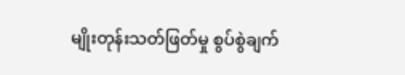မျိုးတုန်းသတ်ဖြတ်မှု စွပ်စွဲချက်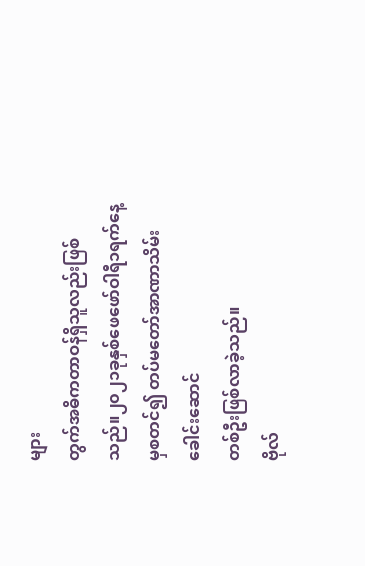များ
တွက်အဓိကတာဝန်ရှိသူလည်းဖြစ်သည်။၂၀၂၁ခုနှစ်ဖေဖော်ဝါရီ၁ရက်နေ့မှစတင်၍ တပ်မတော်အာဏာသိမ်း ခေါင်းဆောင်
တစ်ဦးဖြစ်လာခဲ့သည်။
ဗိုလ်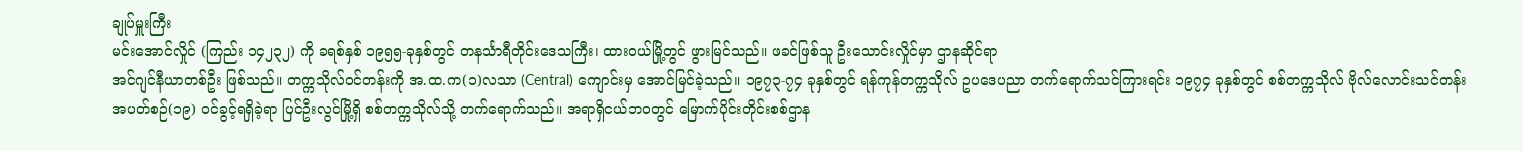ချုပ်မှူးကြီး
မင်းအောင်လှိုင် (ကြည်း ၁၄၂၃၂) ကို ခရစ်နှစ် ၁၉၅၅-ခုနှစ်တွင် တနင်္သာရီတိုင်းဒေသကြီး၊ ထားဝယ်မြို့တွင် ဖွားမြင်သည်။ ဖခင်ဖြစ်သူ ဦးသောင်းလှိုင်မှာ ဌာနဆိုင်ရာ
အင်ဂျင်နီယာတစ်ဦး ဖြစ်သည်။ တက္ကသိုလ်ဝင်တန်းကို အ.ထ.က(၁)လသာ (Central) ကျောင်းမှ အောင်မြင်ခဲ့သည်။ ၁၉၇၃-၇၄ ခုနှစ်တွင် ရန်ကုန်တက္ကသိုလ် ဥပဒေပညာ တက်ရောက်သင်ကြားရင်း ၁၉၇၄ ခုနှစ်တွင် စစ်တက္ကသိုလ် ဗိုလ်လောင်းသင်တန်း အပတ်စဉ်(၁၉) ဝင်ခွင့်ရရှိခဲ့ရာ ပြင်ဦးလွင်မြို့ရှိ စစ်တက္ကသိုလ်သို့ တက်ရောက်သည်။ အရာရှိငယ်ဘဝတွင် မြောက်ပိုင်းတိုင်းစစ်ဌာန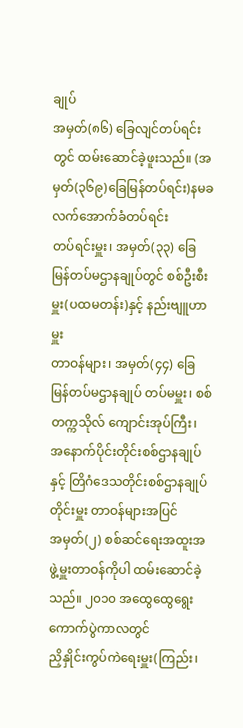ချုပ်
အမှတ်(၈၆) ခြေလျင်တပ်ရင်းတွင် ထမ်းဆောင်ခဲ့ဖူးသည်။ (အမှတ်(၃၆၉)ခြေမြန်တပ်ရင်း)နမခလက်အောက်ခံတပ်ရင်း
တပ်ရင်းမှူး၊ အမှတ်(၃၃) ခြေမြန်တပ်မဌာနချုပ်တွင် စစ်ဦးစီးမှူး(ပထမတန်း)နှင့် နည်းဗျူဟာမှူး
တာဝန်များ၊ အမှတ်(၄၄) ခြေမြန်တပ်မဌာနချုပ် တပ်မမှူး၊ စစ်တက္ကသိုလ် ကျောင်းအုပ်ကြီး၊
အနောက်ပိုင်းတိုင်းစစ်ဌာနချုပ်နှင့် တြိဂံဒေသတိုင်းစစ်ဌာနချုပ် တိုင်းမှူး တာဝန်များအပြင်
အမှတ်(၂) စစ်ဆင်ရေးအထူးအဖွဲ့မှူးတာဝန်ကိုပါ ထမ်းဆောင်ခဲ့သည်။ ၂၀၁၀ အထွေထွေရွေးကောက်ပွဲကာလတွင်
ညှိနှိုင်းကွပ်ကဲရေးမှူး(ကြည်း၊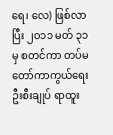ရေ၊ လေ) ဖြစ်လာပြီး ၂၀၁၁ မတ် ၃၁ မှ စတင်ကာ တပ်မတော်ကာကွယ်ရေးဦးစီးချုပ် ရာထူး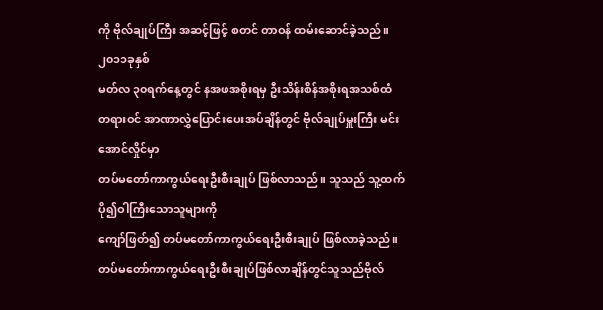ကို ဗိုလ်ချုပ်ကြီး အဆင့်ဖြင့် စတင် တာဝန် ထမ်းဆောင်ခဲ့သည်။
၂၀၁၁ခုနှစ်
မတ်လ ၃၀ရက်နေ့တွင် နအဖအစိုးရမှ ဦးသိန်းစိန်အစိုးရအသစ်ထံ
တရားဝင် အာဏာလွှဲပြောင်းပေးအပ်ချိန်တွင် ဗိုလ်ချုပ်မှူးကြီး မင်းအောင်လှိုင်မှာ
တပ်မတော်ကာကွယ်ရေးဦးစီးချုပ် ဖြစ်လာသည်။ သူသည် သူ့ထက် ပို၍ဝါကြီးသောသူများကို
ကျော်ဖြတ်၍ တပ်မတော်ကာကွယ်ရေးဦးစီးချုပ် ဖြစ်လာခဲ့သည်။တပ်မတော်ကာကွယ်ရေးဦးစီးချုပ်ဖြစ်လာချိန်တွင်သူသည်ဗိုလ်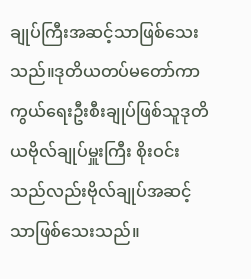ချုပ်ကြီးအဆင့်သာဖြစ်သေးသည်။ဒုတိယတပ်မတော်ကာကွယ်ရေးဦးစီးချုပ်ဖြစ်သူဒုတိယဗိုလ်ချုပ်မှူးကြီး စိုးဝင်းသည်လည်းဗိုလ်ချုပ်အဆင့်သာဖြစ်သေးသည်။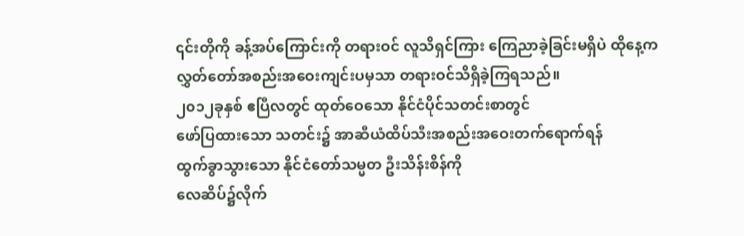၎င်းတိုကို ခန့်အပ်ကြောင်းကို တရားဝင် လူသိရှင်ကြား ကြေညာခဲ့ခြင်းမရှိပဲ ထိုနေ့က
လွှတ်တော်အစည်းအဝေးကျင်းပမှသာ တရားဝင်သိရှိခဲ့ကြရသည်။
၂၀၁၂ခုနှစ် ဧပြီလတွင် ထုတ်ဝေသော နိုင်ငံပိုင်သတင်းစာတွင်
ဖော်ပြထားသော သတင်း၌ အာဆီယံထိပ်သီးအစည်းအဝေးတက်ရောက်ရန်
ထွက်ခွာသွားသော နိုင်ငံတော်သမ္မတ ဦးသိန်းစိန်ကို
လေဆိပ်၌လိုက်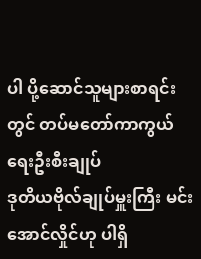ပါ ပို့ဆောင်သူများစာရင်းတွင် တပ်မတော်ကာကွယ်ရေးဦးစီးချုပ်
ဒုတိယဗိုလ်ချုပ်မှူးကြီး မင်းအောင်လှိုင်ဟု ပါရှိ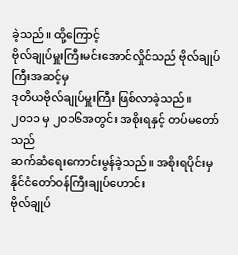ခဲ့သည်။ ထို့ကြောင့်
ဗိုလ်ချုပ်မှူးကြီးမင်းအောင်လှိုင်သည် ဗိုလ်ချုပ်ကြီးအဆင့်မှ
ဒုတိယဗိုလ်ချုပ်မှူးကြီး ဖြစ်လာခဲ့သည်။
၂၀၁၁ မှ ၂၀၁၆အတွင်း အစိုးရနှင့် တပ်မတော်သည်
ဆက်ဆံရေးကောင်းမွန်ခဲ့သည်။ အစိုးရပိုင်းမှ နိုင်ငံတော်ဝန်ကြီးချုပ်ဟောင်း
ဗိုလ်ချုပ်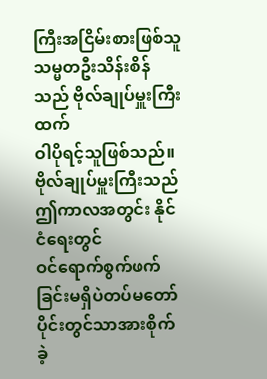ကြီးအငြိမ်းစားဖြစ်သူ သမ္မတဦးသိန်းစိန်သည် ဗိုလ်ချုပ်မှူးကြီးထက်
ဝါပိုရင့်သူဖြစ်သည်။ ဗိုလ်ချုပ်မှူးကြီးသည် ဤကာလအတွင်း နိုင်ငံရေးတွင်
ဝင်ရောက်စွက်ဖက်ခြင်းမရှိပဲတပ်မတော်ပိုင်းတွင်သာအားစိုက်ခဲ့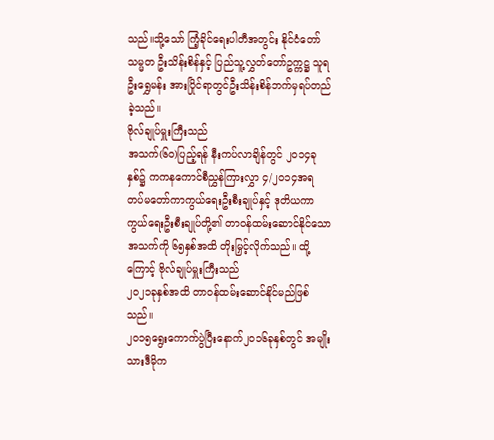သည်။သို့သော် ကြံ့ခိုင်ရေးပါတီအတွင်း နိုင်ငံတော်သမ္မတ ဦးသိန်းစိန်နှင့် ပြည်သူ့လွှတ်တော်ဥက္ကဋ္ဌ သူရဦးရွှေမန်း အားပြိုင်ရာတွင်ဦးသိန်းစိန်ဘက်မှရပ်တည်ခဲ့သည်။
ဗိုလ်ချုပ်မှူးကြီးသည်
အသက်(၆၀)ပြည့်ရန် နီးကပ်လာချိန်တွင် ၂၀၁၄ခုနှစ်၌ ကကနကောင်စီညွှန်ကြားလွှာ ၄/၂၀၁၄အရ
တပ်မတော်ကာကွယ်ရေးဦးစီးချုပ်နှင့် ဒုတိယကာကွယ်ရေးဦးစီးချုပ်တို့၏ တာဝန်ထမ်းဆောင်နိုင်သော
အသက်ကို ၆၅နှစ်အထိ တိုးမြှင့်လိုက်သည်။ ထို့ကြောင့် ဗိုလ်ချုပ်မှူးကြီးသည်
၂၀၂၁ခုနှစ်အထိ တာဝန်ထမ်းဆောင်နိုင်မည်ဖြစ်သည်။
၂၀၁၅ရွေးကောက်ပွဲပြီးနောက်၂၀၁၆ခုနှစ်တွင် အမျိုးသားဒီမိုက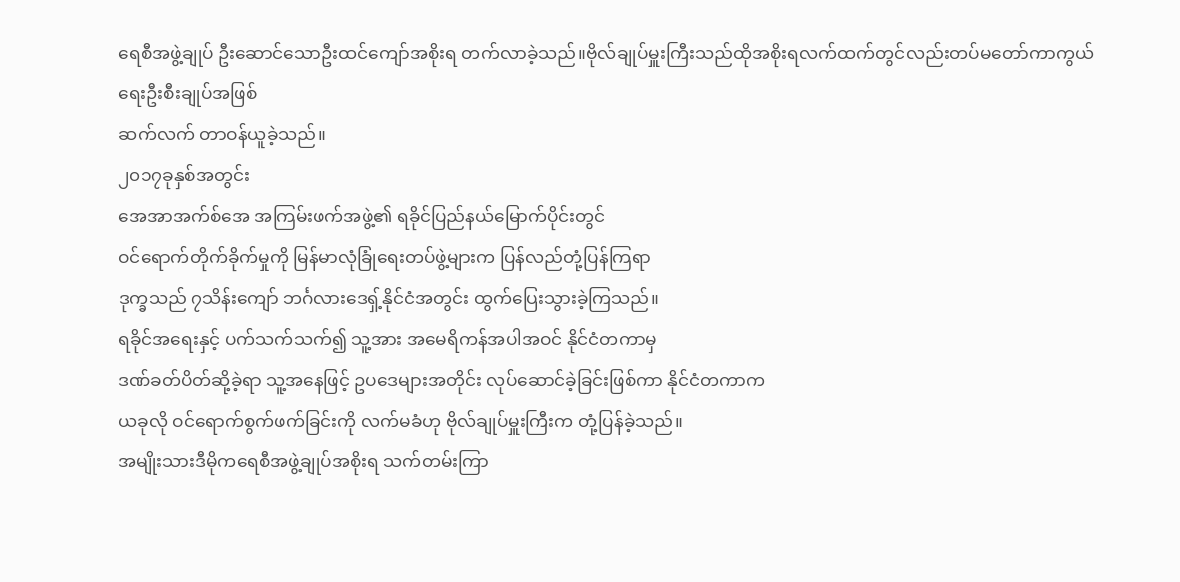ရေစီအဖွဲ့ချုပ် ဦးဆောင်သောဦးထင်ကျော်အစိုးရ တက်လာခဲ့သည်။ဗိုလ်ချုပ်မှူးကြီးသည်ထိုအစိုးရလက်ထက်တွင်လည်းတပ်မတော်ကာကွယ်ရေးဦးစီးချုပ်အဖြစ်
ဆက်လက် တာဝန်ယူခဲ့သည်။
၂၀၁၇ခုနှစ်အတွင်း
အေအာအက်စ်အေ အကြမ်းဖက်အဖွဲ့၏ ရခိုင်ပြည်နယ်မြောက်ပိုင်းတွင်
ဝင်ရောက်တိုက်ခိုက်မှုကို မြန်မာလုံခြုံရေးတပ်ဖွဲ့များက ပြန်လည်တုံ့ပြန်ကြရာ
ဒုက္ခသည် ၇သိန်းကျော် ဘင်္ဂလားဒေရှ့်နိုင်ငံအတွင်း ထွက်ပြေးသွားခဲ့ကြသည်။
ရခိုင်အရေးနှင့် ပက်သက်သက်၍ သူ့အား အမေရိကန်အပါအဝင် နိုင်ငံတကာမှ
ဒဏ်ခတ်ပိတ်ဆို့ခဲ့ရာ သူ့အနေဖြင့် ဥပဒေများအတိုင်း လုပ်ဆောင်ခဲ့ခြင်းဖြစ်ကာ နိုင်ငံတကာက
ယခုလို ဝင်ရောက်စွက်ဖက်ခြင်းကို လက်မခံဟု ဗိုလ်ချုပ်မှူးကြီးက တုံ့ပြန်ခဲ့သည်။
အမျိုးသားဒီမိုကရေစီအဖွဲ့ချုပ်အစိုးရ သက်တမ်းကြာ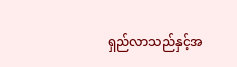ရှည်လာသည်နှင့်အ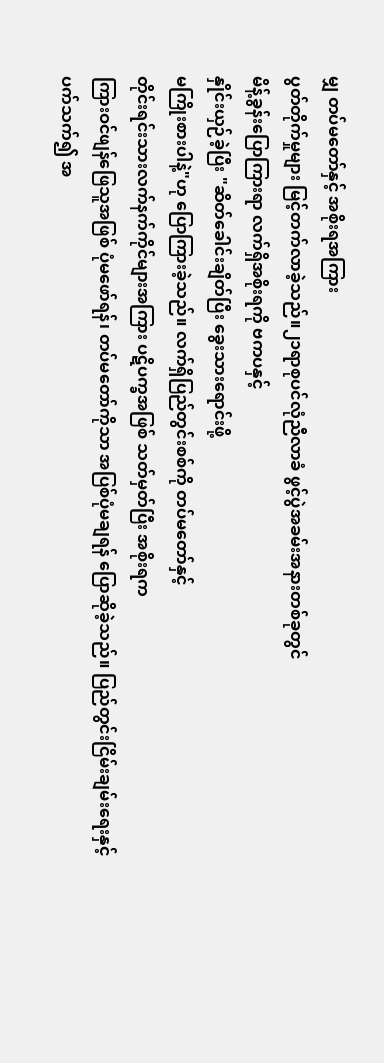မျှ တပ်မတော်နှင့် အစိုးရအကြား
ပွတ်တိုက်မှုများ မြင့်တက်လာခဲ့သည်။၂၁ရာစုပင်လုံညီလာခံ ဖွင့်ပွဲအခမ်းအနားတစ်ခုတွင်
မိန့်ခွန်းပြောကြားရာ လက်ရှိအစိုးရကို ဗကပနှင့်
နှိုင်းယှဉ်ခဲ့ပြီး "ဆိတ်ခေါင်းချိတ်ပြီး ခွေးသားရောင်းဖို့
မကြိုးစားပါနဲ့"ဟု ပြောကြားခဲ့သည်။ လက်ရှိပြည်တွင်းစစ်ကို တပ်မတော်နှင့်
တိုင်းရင်းသားလက်နက်ကိုင်များအကြား ပဋိပက္ခအဖြစ် သတ်မှတ်ပြီး အစိုးရက
ကြားဝင်ဖျန်ဖြေသူအဖြစ် ပုံမဖော်ရန်၊ တပ်မတော်ကိုသာ အပြစ်ပုံမချရန် ပြောဆိုခဲ့သည်။ ပြည်တွင်းငြိမ်းချမ်းရေးနှင့်
ပက်သက်၍ အ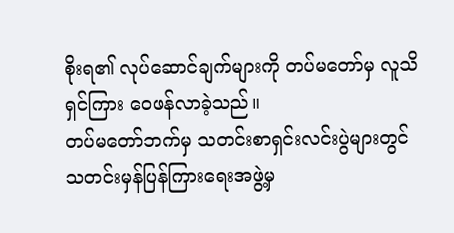စိုးရ၏ လုပ်ဆောင်ချက်များကို တပ်မတော်မှ လူသိရှင်ကြား ဝေဖန်လာခဲ့သည်။
တပ်မတော်ဘက်မှ သတင်းစာရှင်းလင်းပွဲများတွင် သတင်းမှန်ပြန်ကြားရေးအဖွဲ့မှ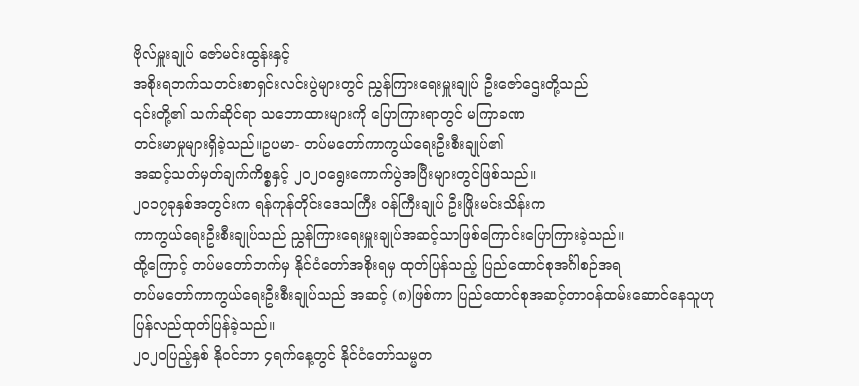ဗိုလ်မှူးချုပ် ဇော်မင်းထွန်းနှင့်
အစိုးရဘက်သတင်းစာရှင်းလင်းပွဲများတွင် ညွှန်ကြားရေးမှူးချုပ် ဦးဇော်ဌေးတို့သည်
၎င်းတို့၏ သက်ဆိုင်ရာ သဘောထားများကို ပြောကြားရာတွင် မကြာခဏ
တင်းမာမှုများရှိခဲ့သည်။ဥပမာ- တပ်မတော်ကာကွယ်ရေးဦးစီးချုပ်၏
အဆင့်သတ်မှတ်ချက်ကိစ္စနှင့် ၂၀၂၀ရွေးကောက်ပွဲအပြီးများတွင်ဖြစ်သည်။
၂၀၁၇ခုနှစ်အတွင်းက ရန်ကုန်တိုင်းဒေသကြီး ဝန်ကြီးချုပ် ဦးဖြိုးမင်းသိန်းက
ကာကွယ်ရေးဦးစီးချုပ်သည် ညွှန်ကြားရေးမှူးချုပ်အဆင့်သာဖြစ်ကြောင်းပြောကြားခဲ့သည်။
ထို့ကြောင့် တပ်မတော်ဘက်မှ နိုင်ငံတော်အစိုးရမှ ထုတ်ပြန်သည့် ပြည်ထောင်စုအင်္ဂါစဉ်အရ
တပ်မတော်ကာကွယ်ရေးဦးစီးချုပ်သည် အဆင့် (၈)ဖြစ်ကာ ပြည်ထောင်စုအဆင့်တာဝန်ထမ်းဆောင်နေသူဟု
ပြန်လည်ထုတ်ပြန်ခဲ့သည်။
၂၀၂၀ပြည့်နှစ် နိုဝင်ဘာ ၄ရက်နေ့တွင် နိုင်ငံတော်သမ္မတ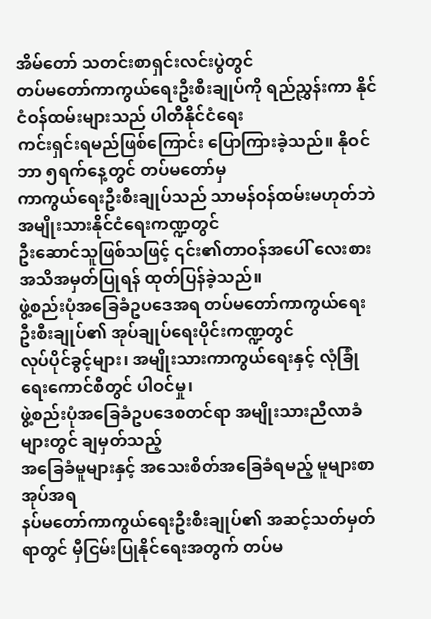အိမ်တော် သတင်းစာရှင်းလင်းပွဲတွင်
တပ်မတော်ကာကွယ်ရေးဦးစီးချုပ်ကို ရည်ညွှန်းကာ နိုင်ငံဝန်ထမ်းများသည် ပါတီနိုင်ငံရေး
ကင်းရှင်းရမည်ဖြစ်ကြောင်း ပြောကြားခဲ့သည်။ နိုဝင်ဘာ ၅ရက်နေ့တွင် တပ်မတော်မှ
ကာကွယ်ရေးဦးစီးချုပ်သည် သာမန်ဝန်ထမ်းမဟုတ်ဘဲ အမျိုးသားနိုင်ငံရေးကဏ္ဍတွင်
ဦးဆောင်သူဖြစ်သဖြင့် ၎င်း၏တာဝန်အပေါ် လေးစားအသိအမှတ်ပြုရန် ထုတ်ပြန်ခဲ့သည်။
ဖွဲ့စည်းပုံအခြေခံဥပဒေအရ တပ်မတော်ကာကွယ်ရေးဦးစီးချုပ်၏ အုပ်ချုပ်ရေးပိုင်းကဏ္ဍတွင်
လုပ်ပိုင်ခွင့်များ၊ အမျိုးသားကာကွယ်ရေးနှင့် လုံခြုံရေးကောင်စီတွင် ပါဝင်မှု၊
ဖွဲ့စည်းပုံအခြေခံဥပဒေစတင်ရာ အမျိုးသားညီလာခံများတွင် ချမှတ်သည့်
အခြေခံမူများနှင့် အသေးစိတ်အခြေခံရမည့် မူများစာအုပ်အရ
နပ်မတော်ကာကွယ်ရေးဦးစီးချုပ်၏ အဆင့်သတ်မှတ်ရာတွင် မှီငြမ်းပြုနိုင်ရေးအတွက် တပ်မ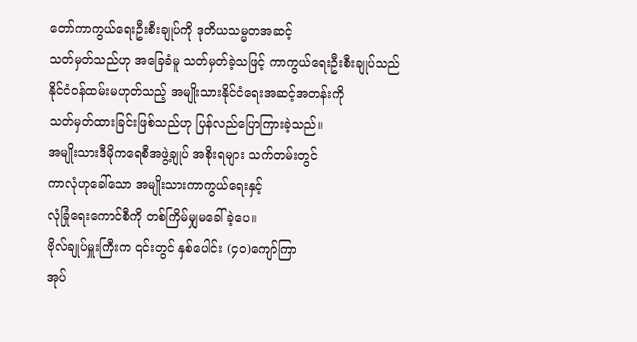တော်ကာကွယ်ရေးဦးစီးချုပ်ကို ဒုတိယသမ္မတအဆင့်
သတ်မှတ်သည်ဟု အခြေခံမူ သတ်မှတ်ခဲ့သဖြင့် ကာကွယ်ရေးဦးစီးချုပ်သည်
နိုင်ငံဝန်ထမ်းမဟုတ်သည့် အမျိုးသားနိုင်ငံရေးအဆင့်အတန်းကို
သတ်မှတ်ထားခြင်းဖြစ်သည်ဟု ပြန်လည်ပြောကြားခဲ့သည်။
အမျိုးသားဒီမိုကရေစီအဖွဲ့ချုပ် အစိုးရများ သက်တမ်းတွင်
ကာလုံဟုခေါ်သော အမျိုးသားကာကွယ်ရေးနှင့်
လုံခြုံရေးကောင်စီကို တစ်ကြိမ်မျှမခေါ်ခဲ့ပေ။
ဗိုလ်ချုပ်မှူးကြီးက ၎င်းတွင် နှစ်ပေါင်း (၄၀)ကျော်ကြာ
အုပ်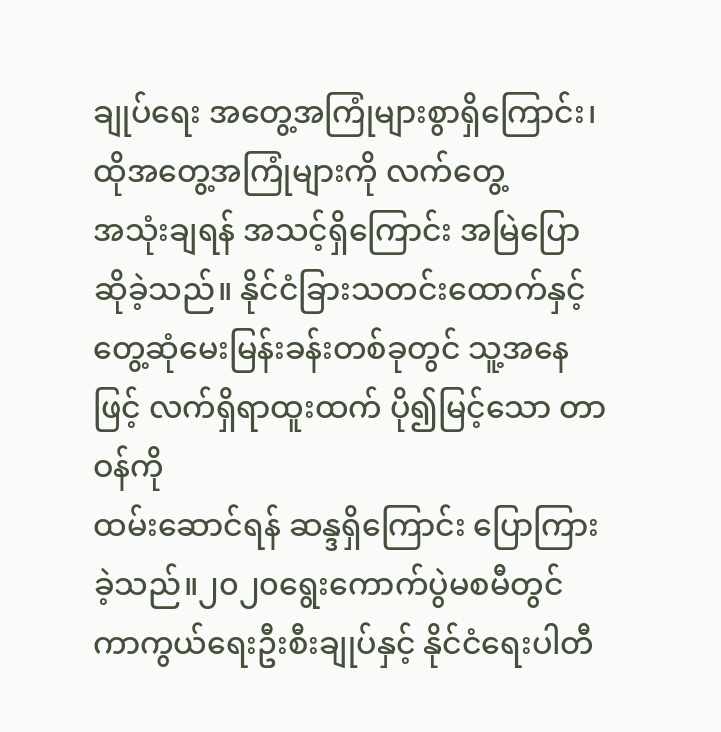ချုပ်ရေး အတွေ့အကြုံများစွာရှိကြောင်း၊ ထိုအတွေ့အကြုံများကို လက်တွေ့
အသုံးချရန် အသင့်ရှိကြောင်း အမြဲပြောဆိုခဲ့သည်။ နိုင်ငံခြားသတင်းထောက်နှင့်
တွေ့ဆုံမေးမြန်းခန်းတစ်ခုတွင် သူ့အနေဖြင့် လက်ရှိရာထူးထက် ပို၍မြင့်သော တာဝန်ကို
ထမ်းဆောင်ရန် ဆန္ဒရှိကြောင်း ပြောကြားခဲ့သည်။၂၀၂၀ရွေးကောက်ပွဲမစမီတွင်
ကာကွယ်ရေးဦးစီးချုပ်နှင့် နိုင်ငံရေးပါတီ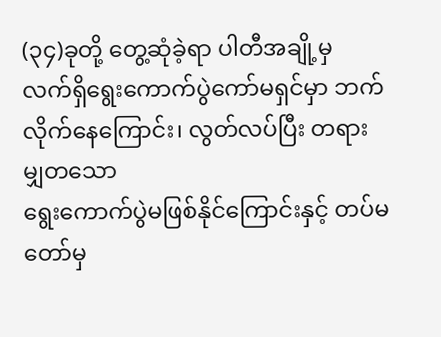(၃၄)ခုတို့ တွေ့ဆုံခဲ့ရာ ပါတီအချို့မှ
လက်ရှိရွေးကောက်ပွဲကော်မရှင်မှာ ဘက်လိုက်နေကြောင်း၊ လွတ်လပ်ပြီး တရားမျှတသော
ရွေးကောက်ပွဲမဖြစ်နိုင်ကြောင်းနှင့် တပ်မတော်မှ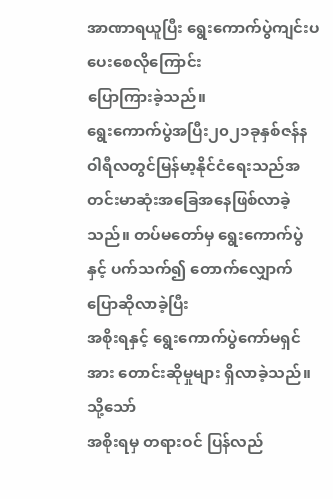အာဏာရယူပြီး ရွေးကောက်ပွဲကျင်းပပေးစေလိုကြောင်း
ပြောကြားခဲ့သည်။
ရွေးကောက်ပွဲအပြီး၂၀၂၁ခုနှစ်ဇန်နဝါရီလတွင်မြန်မာ့နိုင်ငံရေးသည်အတင်းမာဆုံးအခြေအနေဖြစ်လာခဲ့
သည်။ တပ်မတော်မှ ရွေးကောက်ပွဲနှင့် ပက်သက်၍ တောက်လျှောက်ပြောဆိုလာခဲ့ပြီး
အစိုးရနှင့် ရွေးကောက်ပွဲကော်မရှင်အား တောင်းဆိုမှုများ ရှိလာခဲ့သည်။ သို့သော်
အစိုးရမှ တရားဝင် ပြန်လည်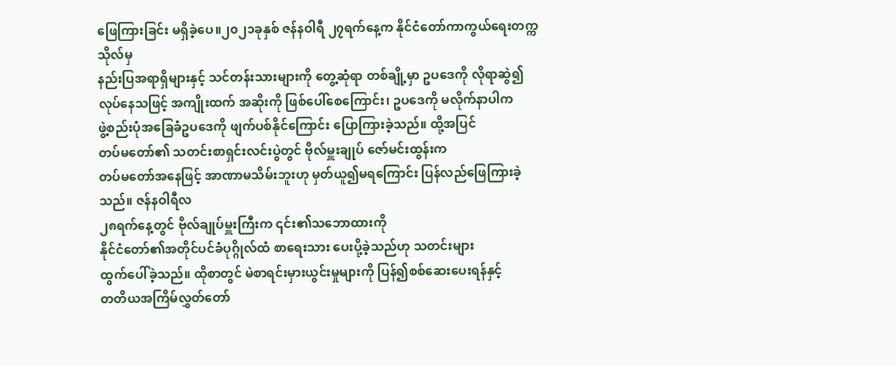ဖြေကြားခြင်း မရှိခဲ့ပေ။၂၀၂၁ခုနှစ် ဇန်နဝါရီ ၂၇ရက်နေ့က နိုင်ငံတော်ကာကွယ်ရေးတက္ကသိုလ်မှ
နည်းပြအရာရှိများနှင့် သင်တန်းသားများကို တွေ့ဆုံရာ တစ်ချို့မှာ ဥပဒေကို လိုရာဆွဲ၍
လုပ်နေသဖြင့် အကျိုးထက် အဆိုးကို ဖြစ်ပေါ်စေကြောင်း၊ ဥပဒေကို မလိုက်နာပါက
ဖွဲ့စည်းပုံအခြေခံဥပဒေကို ဖျက်ပစ်နိုင်ကြောင်း ပြောကြားခဲ့သည်။ ထို့အပြင်
တပ်မတော်၏ သတင်းစာရှင်းလင်းပွဲတွင် ဗိုလ်မှူးချုပ် ဇော်မင်းထွန်းက
တပ်မတော်အနေဖြင့် အာဏာမသိမ်းဘူးဟု မှတ်ယူ၍မရကြောင်း ပြန်လည်ဖြေကြားခဲ့သည်။ ဇန်နဝါရီလ
၂၈ရက်နေ့တွင် ဗိုလ်ချုပ်မှူးကြီးက ၎င်း၏သဘောထားကို
နိုင်ငံတော်၏အတိုင်ပင်ခံပုဂ္ဂိုလ်ထံ စာရေးသား ပေးပို့ခဲ့သည်ဟု သတင်းများ
ထွက်ပေါ်ခဲ့သည်။ ထိုစာတွင် မဲစာရင်းမှားယွင်းမှုများကို ပြန်၍စစ်ဆေးပေးရန်နှင့်
တတိယအကြိမ်လွှတ်တော်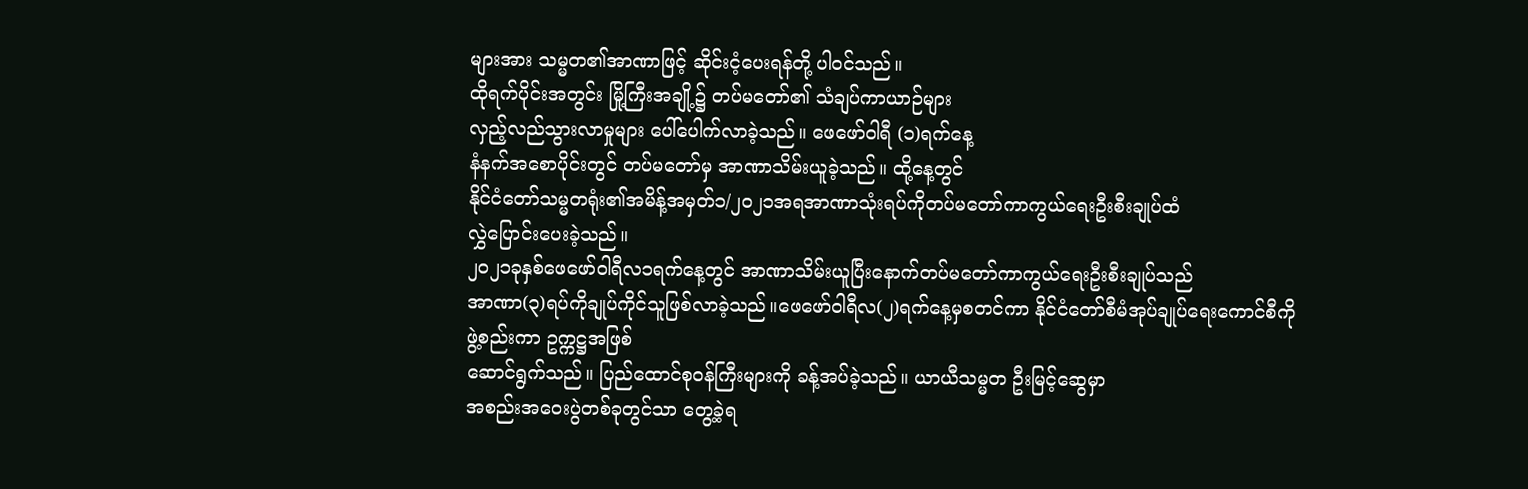များအား သမ္မတ၏အာဏာဖြင့် ဆိုင်းငံ့ပေးရန်တို့ ပါဝင်သည်။
ထိုရက်ပိုင်းအတွင်း မြို့ကြီးအချို့၌ တပ်မတော်၏ သံချပ်ကာယာဉ်များ
လှည့်လည်သွားလာမှုများ ပေါ်ပေါက်လာခဲ့သည်။ ဖေဖော်ဝါရီ (၁)ရက်နေ့
နံနက်အစောပိုင်းတွင် တပ်မတော်မှ အာဏာသိမ်းယူခဲ့သည်။ ထို့နေ့တွင်
နိုင်ငံတော်သမ္မတရုံး၏အမိန့်အမှတ်၁/၂၀၂၁အရအာဏာသုံးရပ်ကိုတပ်မတော်ကာကွယ်ရေးဦးစီးချုပ်ထံ
လွှဲပြောင်းပေးခဲ့သည်။
၂၀၂၁ခုနှစ်ဖေဖော်ဝါရီလ၁ရက်နေ့တွင် အာဏာသိမ်းယူပြီးနောက်တပ်မတော်ကာကွယ်ရေးဦးစီးချုပ်သည်
အာဏာ(၃)ရပ်ကိုချုပ်ကိုင်သူဖြစ်လာခဲ့သည်။ဖေဖော်ဝါရီလ(၂)ရက်နေ့မှစတင်ကာ နိုင်ငံတော်စီမံအုပ်ချုပ်ရေးကောင်စီကို
ဖွဲ့စည်းကာ ဥက္ကဋ္ဌအဖြစ်
ဆောင်ရွက်သည်။ ပြည်ထောင်စုဝန်ကြီးများကို ခန့်အပ်ခဲ့သည်။ ယာယီသမ္မတ ဦးမြင့်ဆွေမှာ
အစည်းအဝေးပွဲတစ်ခုတွင်သာ တွေ့ခဲ့ရ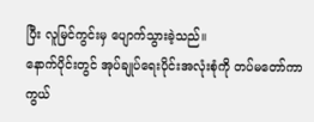ပြီး လူမြင်ကွင်းမှ ပျောက်သွားခဲ့သည်။
နောက်ပိုင်းတွင် အုပ်ချုပ်ရေးပိုင်းအလုံးစုံကို တပ်မတော်ကာကွယ်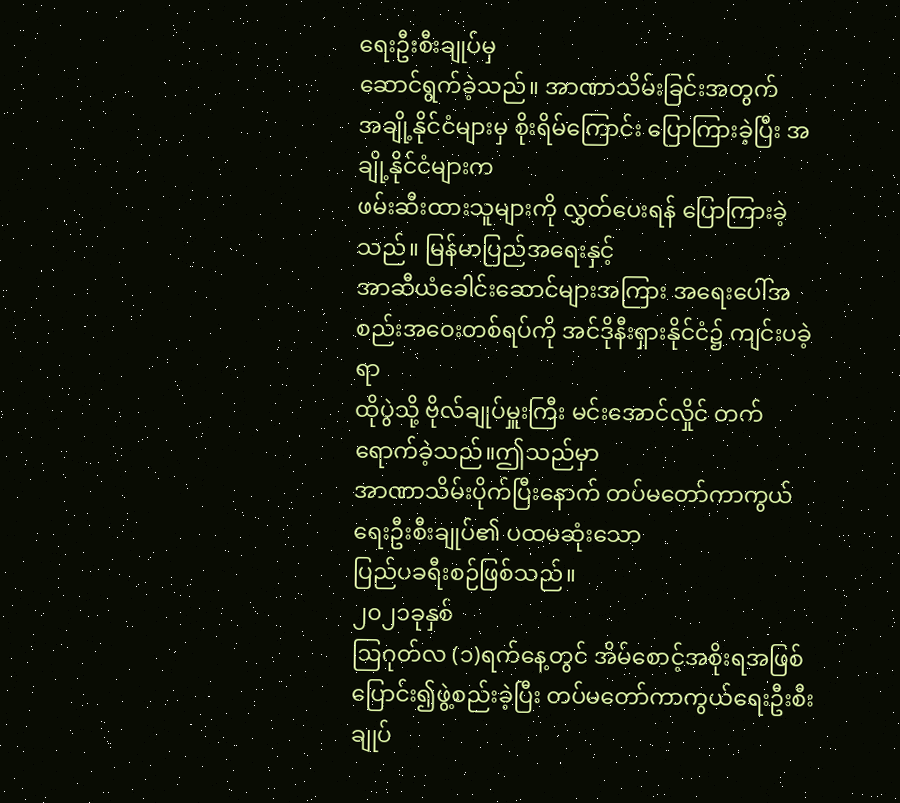ရေးဦးစီးချုပ်မှ
ဆောင်ရွက်ခဲ့သည်။ အာဏာသိမ်းခြင်းအတွက်
အချို့နိုင်ငံများမှ စိုးရိမ်ကြောင်း ပြောကြားခဲ့ပြီး အချို့နိုင်ငံများက
ဖမ်းဆီးထားသူများကို လွှတ်ပေးရန် ပြောကြားခဲ့သည်။ မြန်မာပြည်အရေးနှင့်
အာဆီယံခေါင်းဆောင်များအကြား အရေးပေါ်အစည်းအဝေးတစ်ရပ်ကို အင်ဒိုနီးရှားနိုင်ငံ၌ ကျင်းပခဲ့ရာ
ထိုပွဲသို့ ဗိုလ်ချုပ်မှူးကြီး မင်းအောင်လှိုင် တက်ရောက်ခဲ့သည်။ဤသည်မှာ
အာဏာသိမ်းပိုက်ပြီးနောက် တပ်မတော်ကာကွယ်ရေးဦးစီးချုပ်၏ ပထမဆုံးသော
ပြည်ပခရီးစဉ်ဖြစ်သည်။
၂၀၂၁ခုနှစ်
ဩဂုတ်လ (၁)ရက်နေ့တွင် အိမ်စောင့်အစိုးရအဖြစ်
ပြောင်း၍ဖွဲ့စည်းခဲ့ပြီး တပ်မတော်ကာကွယ်ရေးဦးစီးချုပ်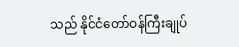သည် နိုင်ငံတော်ဝန်ကြီးချုပ်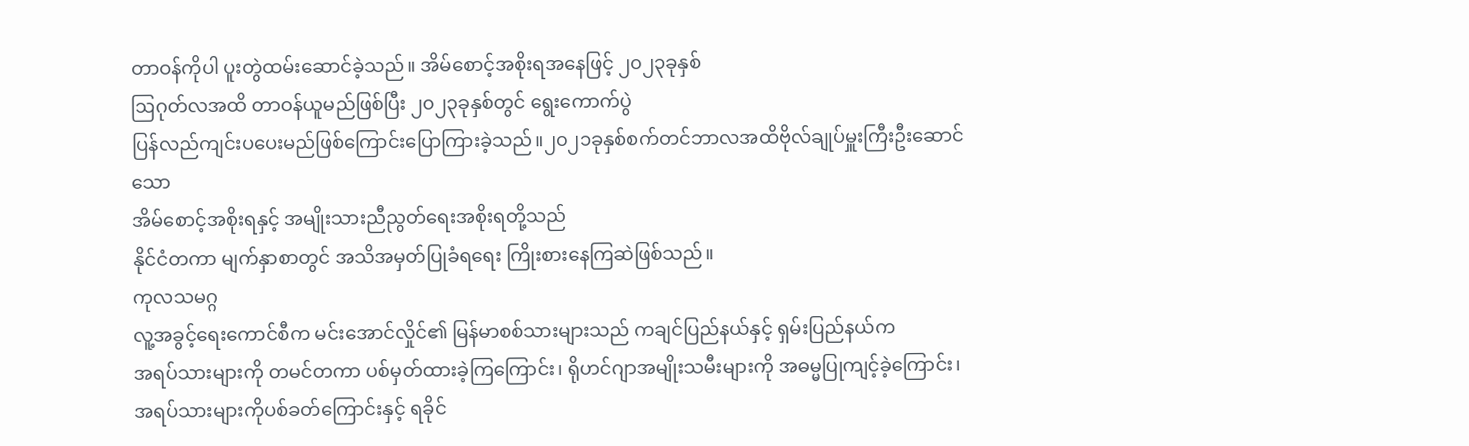တာဝန်ကိုပါ ပူးတွဲထမ်းဆောင်ခဲ့သည်။ အိမ်စောင့်အစိုးရအနေဖြင့် ၂၀၂၃ခုနှစ်
ဩဂုတ်လအထိ တာဝန်ယူမည်ဖြစ်ပြီး ၂၀၂၃ခုနှစ်တွင် ရွေးကောက်ပွဲ
ပြန်လည်ကျင်းပပေးမည်ဖြစ်ကြောင်းပြောကြားခဲ့သည်။၂၀၂၁ခုနှစ်စက်တင်ဘာလအထိဗိုလ်ချုပ်မှူးကြီးဦးဆောင်သော
အိမ်စောင့်အစိုးရနှင့် အမျိုးသားညီညွတ်ရေးအစိုးရတို့သည်
နိုင်ငံတကာ မျက်နှာစာတွင် အသိအမှတ်ပြုခံရရေး ကြိုးစားနေကြဆဲဖြစ်သည်။
ကုလသမဂ္ဂ
လူ့အခွင့်ရေးကောင်စီက မင်းအောင်လှိုင်၏ မြန်မာစစ်သားများသည် ကချင်ပြည်နယ်နှင့် ရှမ်းပြည်နယ်က
အရပ်သားများကို တမင်တကာ ပစ်မှတ်ထားခဲ့ကြကြောင်း၊ ရိုဟင်ဂျာအမျိုးသမီးများကို အဓမ္မပြုကျင့်ခဲ့ကြောင်း၊
အရပ်သားများကိုပစ်ခတ်ကြောင်းနှင့် ရခိုင်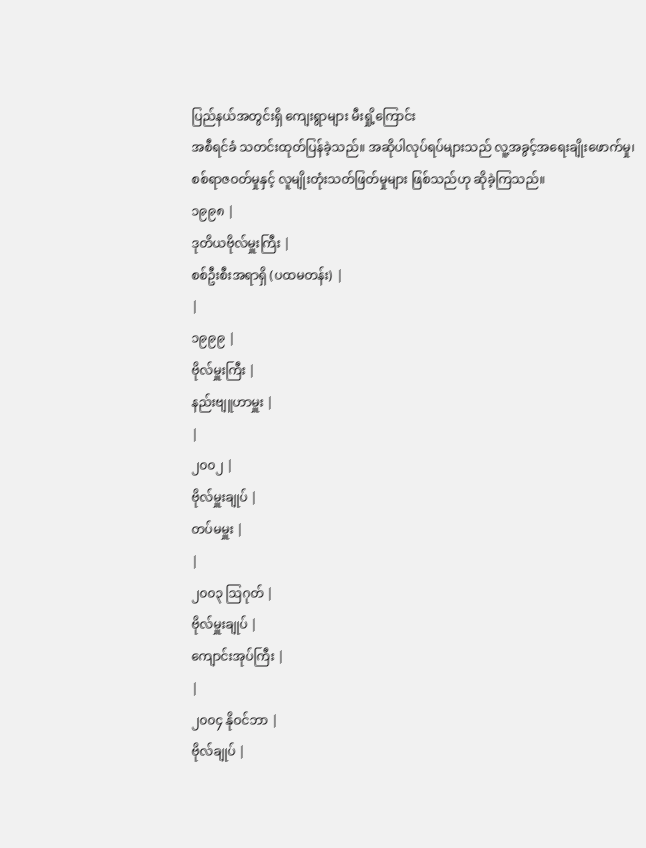ပြည်နယ်အတွင်းရှိ ကျေးရွာများ မီးရှို့ကြောင်း
အစီရင်ခံ သတင်းထုတ်ပြန်ခဲ့သည်။ အဆိုပါလုပ်ရပ်များသည် လူ့အခွင့်အရေးချိုးဖောက်မှု၊
စစ်ရာဇဝတ်မှုနှင့် လူမျိုးတုံးသတ်ဖြတ်မှုများ ဖြစ်သည်ဟု ဆိုခဲ့ကြသည်။
၁၉၉၈ |
ဒုတိယဗိုလ်မှူးကြီး |
စစ်ဦးစီးအရာရှိ (ပထမတန်း) |
|
၁၉၉၉ |
ဗိုလ်မှူးကြီး |
နည်းဗျူဟာမှူး |
|
၂၀၀၂ |
ဗိုလ်မှူးချုပ် |
တပ်မမှူး |
|
၂၀၀၃ ဩဂုတ် |
ဗိုလ်မှူးချုပ် |
ကျောင်းအုပ်ကြီး |
|
၂၀၀၄ နိုဝင်ဘာ |
ဗိုလ်ချုပ် |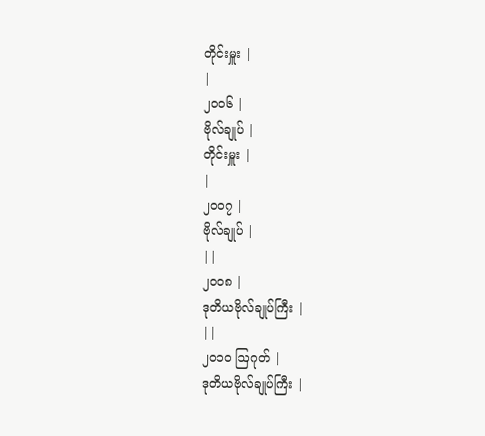တိုင်းမှူး |
|
၂၀၀၆ |
ဗိုလ်ချုပ် |
တိုင်းမှူး |
|
၂၀၀၇ |
ဗိုလ်ချုပ် |
||
၂၀၀၈ |
ဒုတိယဗိုလ်ချုပ်ကြီး |
||
၂၀၁၀ ဩဂုတ် |
ဒုတိယဗိုလ်ချုပ်ကြီး |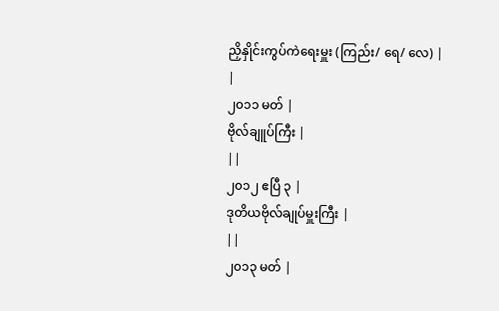ညှိနှိုင်းကွပ်ကဲရေးမှူး (ကြည်း/ ရေ/ လေ) |
|
၂၀၁၁ မတ် |
ဗိုလ်ချူပ်ကြီး |
||
၂၀၁၂ ဧပြီ ၃ |
ဒုတိယဗိုလ်ချုပ်မှူးကြီး |
||
၂၀၁၃ မတ် |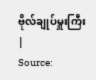ဗိုလ်ချုပ်မှူးကြီး |
Source: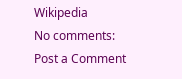Wikipedia
No comments:
Post a Comment